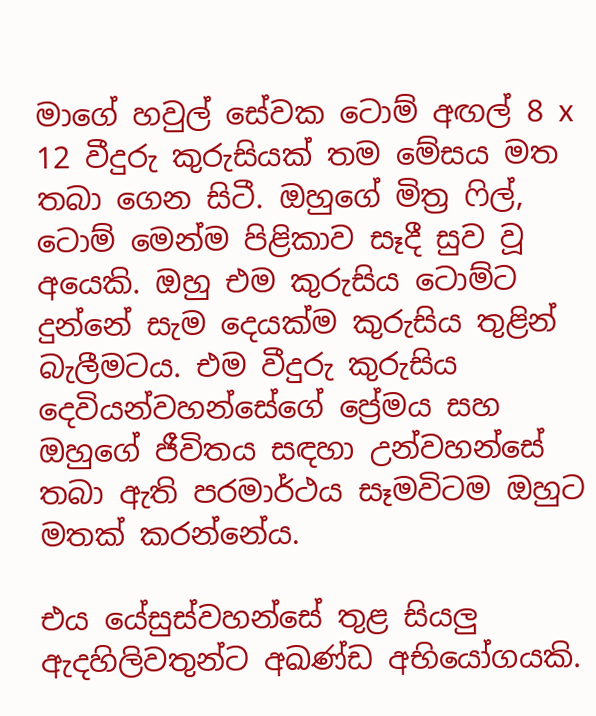මාගේ හවුල් සේවක ටොම් අඟල් 8 x 12 වීදුරු කුරුසියක් තම මේසය මත තබා ගෙන සිටී. ඔහුගේ මිත්‍ර ෆිල්, ටොම් මෙන්ම පිළිකාව සෑදී සුව වූ අයෙකි. ඔහු එම කුරුසිය ටොම්ට දුන්නේ සැම දෙයක්ම කුරුසිය තුළින් බැලීමටය. එම වීදුරු කුරුසිය දෙවියන්වහන්සේගේ ප්‍රේමය සහ ඔහුගේ ජීවිතය සඳහා උන්වහන්සේ තබා ඇති පරමාර්ථය සෑමවිටම ඔහුට මතක් කරන්නේය.

එය යේසුස්වහන්සේ තුළ සියලු ඇදහිලිවතුන්ට අඛණ්ඩ අභියෝගයකි.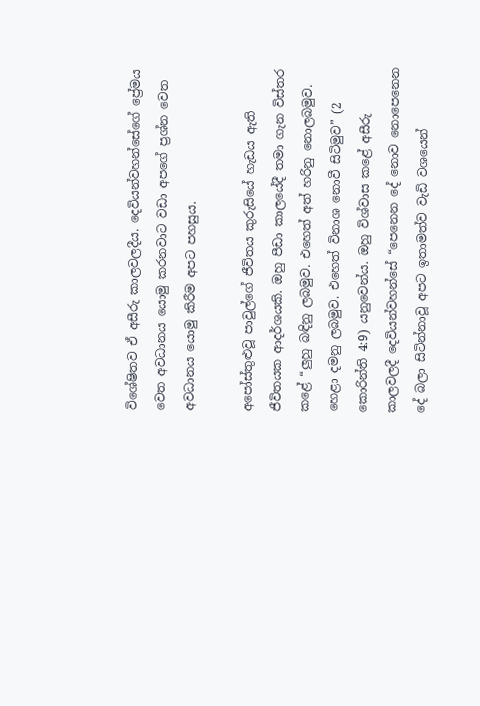විශේෂිතව ඒ අසීරු කාලවලදීය. දෙවියන්වහන්සේගේ ප්‍රේමය වෙත අවධානය යොමු කරනවාට වඩා අපගේ ප්‍රශ්න වෙත අවධානය යොමු කිරීම අපට පහසුය.

අපෝස්තුළුවූ පාවුල්ගේ ජීවිතය කුරුසියේ හැඩය ඇති ජීවිතයක ආදර්ශයකි. ඔහු පීඩා කාලයේදී තමා ගැන විස්තර කළේ “ලුහු බඳිනු ලබමුව. එහෙත් අත් හරිනු නොලබමුව. හෙළා දමනු ලබමුව. එහෙත් විනාශ නොවී සිටිමුව” (2 කොරින්ති 4:9) යනුවෙන්ය. ඔහු විශ්වාස කළේ අසීරු කාලවලදී දෙවියන්වහන්සේ “පෙනෙන දේ නොව නොපෙනෙන දේ බලා සිටින්නාවූ අපට ඉතාමත්ව වැඩි වශයෙන්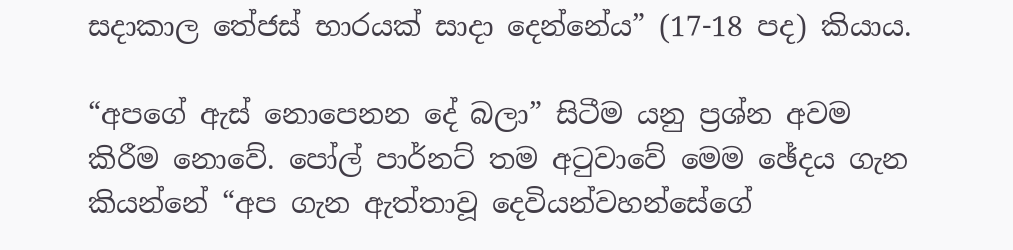සදාකාල තේජස් භාරයක් සාදා දෙන්නේය” (17-18 පද) කියාය.

“අපගේ ඇස් නොපෙනන දේ බලා” සිටීම යනු ප්‍රශ්න අවම කිරීම නොවේ. පෝල් පාර්නට් තම අටුවාවේ මෙම ඡේදය ගැන කියන්නේ “අප ගැන ඇත්තාවූ දෙවියන්වහන්සේගේ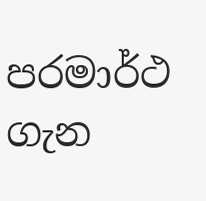පරමාර්ථ ගැන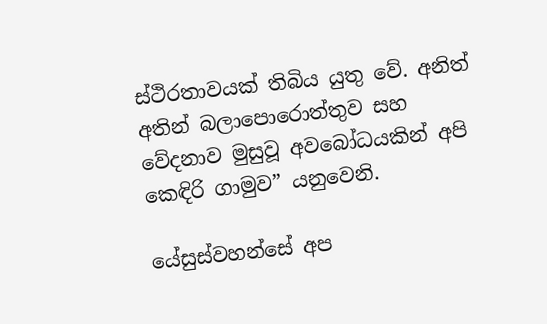ස්ථිරතාවයක් තිබිය යුතු වේ. අනිත් අතින් බලාපොරොත්තුව සහ වේදනාව මුසුවූ අවබෝධයකින් අපි කෙඳිරි ගාමුව” යනුවෙනි.

යේසුස්වහන්සේ අප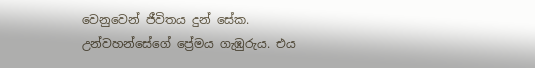වෙනුවෙන් ජීවිතය දුන් සේක. උන්වහන්සේගේ ප්‍රේමය ගැඹුරුය. එය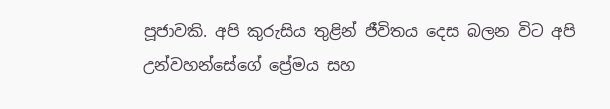පූජාවකි. අපි කුරුසිය තුළින් ජීවිතය දෙස බලන විට අපි උන්වහන්සේගේ ප්‍රේමය සහ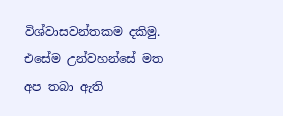විශ්වාසවන්තකම දකිමු. එසේම උන්වහන්සේ මත අප තබා ඇති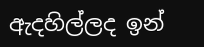ඇදහිල්ලද ඉන්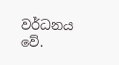වර්ධනය වේ.